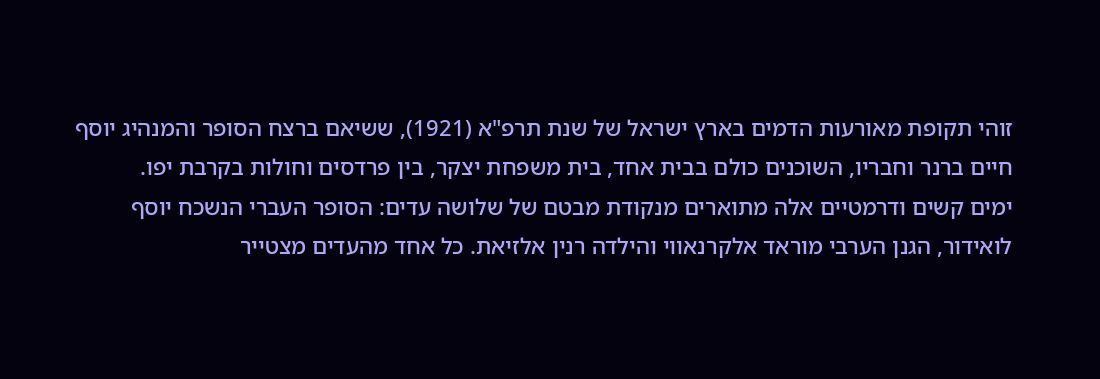זוהי תקופת מאורעות הדמים בארץ ישראל של שנת תרפ"א (1921), ששיאם ברצח הסופר והמנהיג יוסף חיים ברנר וחבריו, השוכנים כולם בבית אחד, בית משפחת יצקר, בין פרדסים וחולות בקרבת יפו.
ימים קשים ודרמטיים אלה מתוארים מנקודת מבטם של שלושה עדים: הסופר העברי הנשכח יוסף לואידור, הגנן הערבי מוראד אלקרנאווי והילדה רנין אלזיאת. כל אחד מהעדים מצטייר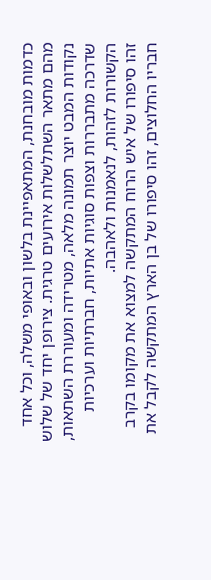כדמות מובחנת, המתאפיינת בלשון ובאופי משלה, וכל אחד מהם מתאר השתלשלות אירועים טרגית. צירופן יחד של שלוש נקודות המבט יוצר תמונה מלאה, מטרידה ומעוררת השתאות, שדרכה מתבררות וצפות סוגיות אתיות, חברתיות וערכיות הקשורות לזהות, לנאמנות ולאהבה.
זהו סיפורו של איש הרוח המתקשה למצוא את מקומו בקרב חבריו החלוצים, זהו סיפורו של בן הארץ המתקשה לקבל את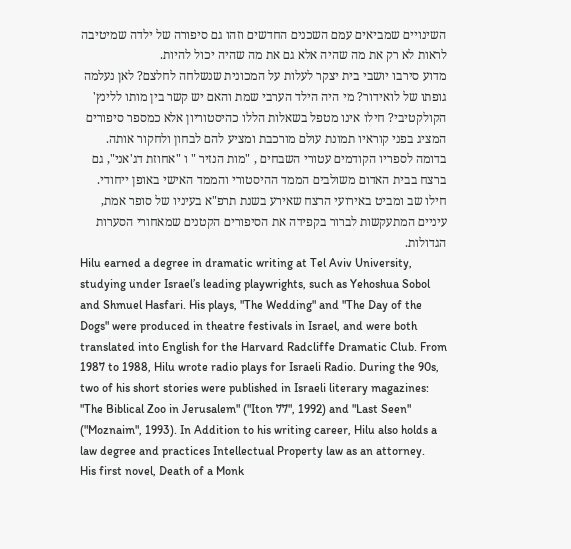השינויים שמביאים עמם השכנים החדשים וזהו גם סיפורה של ילדה שמיטיבה לראות לא רק את מה שהיה אלא גם את מה שהיה יכול להיות.
מדוע סירבו יושבי בית יצקר לעלות על המכונית שנשלחה לחלצם? לאן נעלמה גופתו של לואידור? מי היה הילד הערבי שמת והאם יש קשר בין מותו ללינץ' הקולקטיבי? חילו אינו מטפל בשאלות הללו כהיסטוריון אלא כמספר סיפורים המציג בפני קוראיו תמונת עולם מורכבת ומציע להם לבחון ולחקור אותה.
בדומה לספריו הקודמים עטורי השבחים , "מות הנזיר " ו "אחוזת דג'אני", גם ברצח בבית האדום משולבים הממד ההיסטורי והממד האישי באופן ייחודי. חילו שב ומביט באירועי הרצח שאירע בשנת תרפ"א בעיניו של סופר אמת, עיניים המתעקשות לברור בקפידה את הסיפורים הקטנים שמאחורי הסערות הגדולות.
Hilu earned a degree in dramatic writing at Tel Aviv University, studying under Israel’s leading playwrights, such as Yehoshua Sobol and Shmuel Hasfari. His plays, "The Wedding" and "The Day of the Dogs" were produced in theatre festivals in Israel, and were both translated into English for the Harvard Radcliffe Dramatic Club. From 1987 to 1988, Hilu wrote radio plays for Israeli Radio. During the 90s, two of his short stories were published in Israeli literary magazines: "The Biblical Zoo in Jerusalem" ("Iton 77", 1992) and "Last Seen" ("Moznaim", 1993). In Addition to his writing career, Hilu also holds a law degree and practices Intellectual Property law as an attorney.
His first novel, Death of a Monk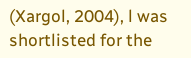(Xargol, 2004), l was shortlisted for the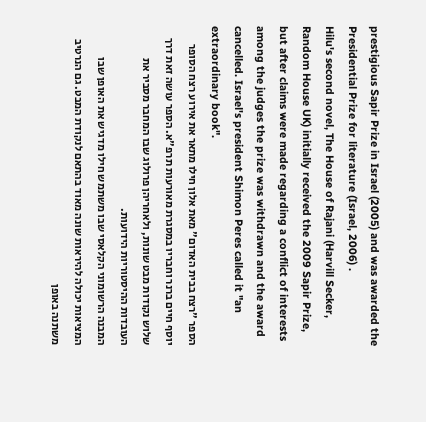prestigious Sapir Prize in Israel (2005) and was awarded the Presidential Prize for literature (Israel, 2006) .
Hilu's second novel, The House of Rajani (Harvill Secker, Random House UK) initially received the 2009 Sapir Prize, but after claims were made regarding a conflict of interests among the judges the prize was withdrawn and the award cancelled. Israel's president Shimon Peres called it "an extraordinary book".
הספר "רצח בבית האדום" מאת אלון חילו מתאר את אירוע רצח הסופר יוסף חיים ברנר וחבריו במסגרת מאורעות תרפ"א. הספר עושה זאת דרך שלוש נקודות מבט שונות, ולאחריהן פרולוג שבו המחבר מסביר את העובדות ההיסטוריות הידועות.
המבנה הרשומוני הקלאסי שבו משתמש חילו מדגיש את האופן שבו המציאות יכולה להיראות שונה מאוד בהתאם לנקודת המבט. גם הנרטיב משתנה באופן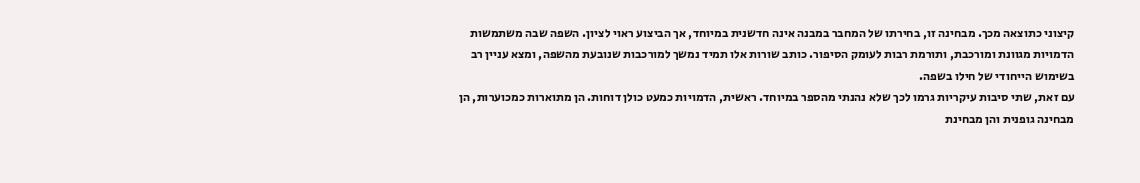קיצוני כתוצאה מכך. מבחינה זו, בחירתו של המחבר במבנה אינה חדשנית במיוחד, אך הביצוע ראוי לציון. השפה שבה משתמשות הדמויות מגוונת ומורכבת, ותורמת רבות לעומק הסיפור. כותב שורות אלו תמיד נמשך למורכבות שנובעת מהשפה, ומצא עניין רב בשימוש הייחודי של חילו בשפה.
עם זאת, שתי סיבות עיקריות גרמו לכך שלא נהנתי מהספר במיוחד. ראשית, הדמויות כמעט כולן דוחות. הן מתוארות כמכוערות, הן מבחינה גופנית והן מבחינת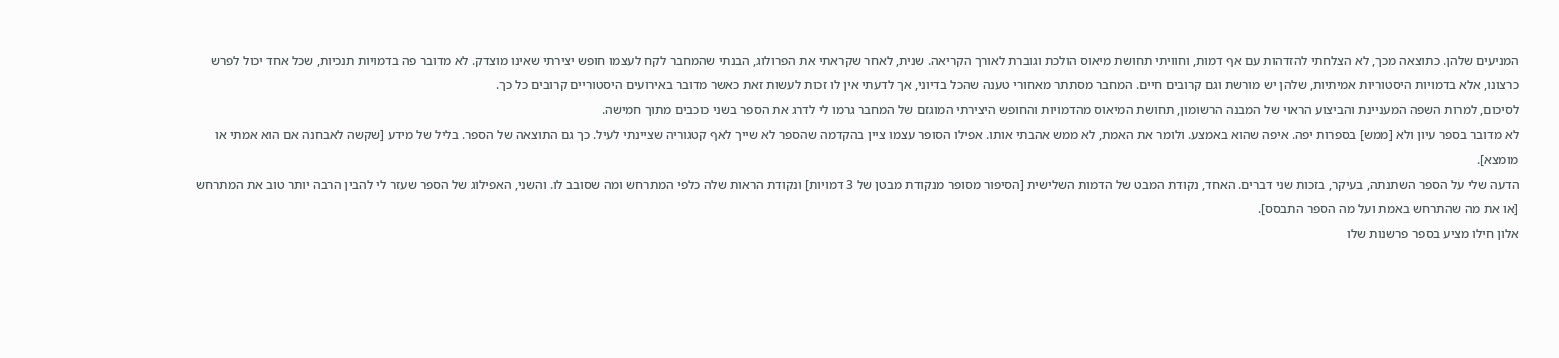המניעים שלהן. כתוצאה מכך, לא הצלחתי להזדהות עם אף דמות, וחוויתי תחושת מיאוס הולכת וגוברת לאורך הקריאה. שנית, לאחר שקראתי את הפרולוג, הבנתי שהמחבר לקח לעצמו חופש יצירתי שאינו מוצדק. לא מדובר פה בדמויות תנכיות, שכל אחד יכול לפרש כרצונו, אלא בדמויות היסטוריות אמיתיות, שלהן יש מורשת וגם קרובים חיים. המחבר מסתתר מאחורי טענה שהכל בדיוני, אך לדעתי אין לו זכות לעשות זאת כאשר מדובר באירועים היסטוריים קרובים כל כך.
לסיכום, למרות השפה המעניינת והביצוע הראוי של המבנה הרשומון, תחושת המיאוס מהדמויות והחופש היצירתי המוגזם של המחבר גרמו לי לדרג את הספר בשני כוכבים מתוך חמישה.
לא מדובר בספר עיון ולא [ממש] בספרות יפה. איפה שהוא באמצע. ולומר את האמת, לא ממש אהבתי אותו. אפילו הסופר עצמו ציין בהקדמה שהספר לא שייך לאף קטגוריה שציינתי לעיל. כך גם התוצאה של הספר. בליל של מידע [שקשה לאבחנה אם הוא אמתי או מומצא].
הדעה שלי על הספר השתנתה, בעיקר, בזכות שני דברים. האחד, נקודת המבט של הדמות השלישית [הסיפור מסופר מנקודת מבטן של 3 דמויות] ונקודת הראות שלה כלפי המתרחש ומה שסובב לו. והשני, האפילוג של הספר שעזר לי להבין הרבה יותר טוב את המתרחש [או את מה שהתרחש באמת ועל מה הספר התבסס].
אלון חילו מציע בספר פרשנות שלו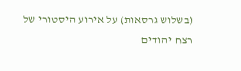(בשלוש גרסאות) על אירוע היסטורי של רצח יהודים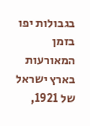בגבולות יפו בזמן המאורעות בארץ ישראל של 1921,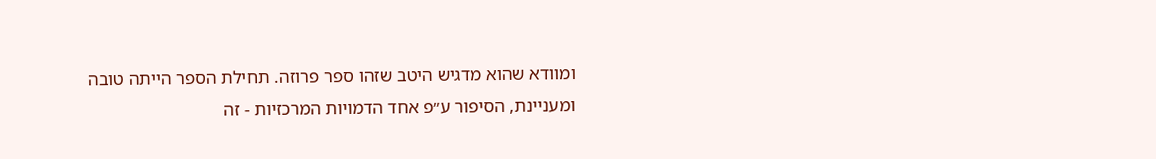ומוודא שהוא מדגיש היטב שזהו ספר פרוזה. תחילת הספר הייתה טובה ומעניינת, הסיפור ע״פ אחד הדמויות המרכזיות - זה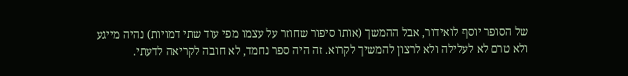של הסופר יוסף לואידור, אבל ההמשך (אותו סיפור שחוזר על עצמו מפי עוד שתי דמויות) נהיה מייגע ולא טרם לא לעלילה ולא לרצון להמשיך לקרוא. זה היה ספר נחמד, לא חובה לקריאה לדעתי.